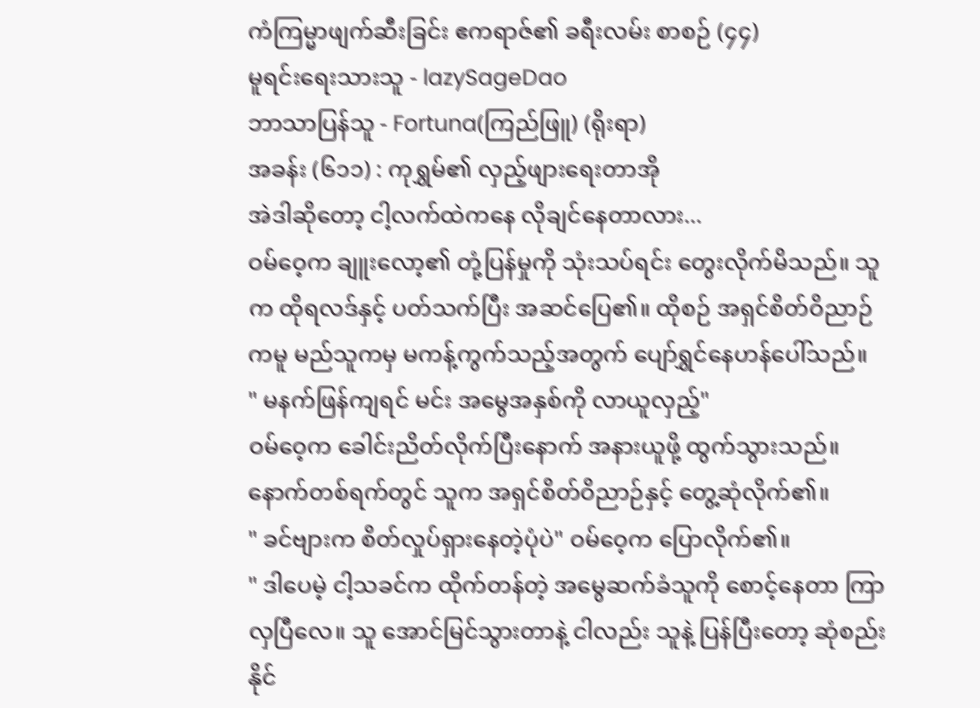ကံကြမ္မာဖျက်ဆီးခြင်း ဧကရာဇ်၏ ခရီးလမ်း စာစဉ် (၄၄)
မူရင်းရေးသားသူ - lazySageDao
ဘာသာပြန်သူ - Fortuna(ကြည်ဖြူ) (ရိုးရာ)
အခန်း (၆၁၁) : ကုရွှမ်၏ လှည့်ဖျားရေးတာအို
အဲဒါဆိုတော့ ငါ့လက်ထဲကနေ လိုချင်နေတာလား...
ဝမ်ဝေ့က ချူးလော့၏ တုံ့ပြန်မှုကို သုံးသပ်ရင်း တွေးလိုက်မိသည်။ သူက ထိုရလဒ်နှင့် ပတ်သက်ပြီး အဆင်ပြေ၏။ ထိုစဉ် အရှင်စိတ်ဝိညာဉ်ကမူ မည်သူကမှ မကန့်ကွက်သည့်အတွက် ပျော်ရွှင်နေဟန်ပေါ်သည်။
" မနက်ဖြန်ကျရင် မင်း အမွေအနှစ်ကို လာယူလှည့်"
ဝမ်ဝေ့က ခေါင်းညိတ်လိုက်ပြီးနောက် အနားယူဖို့ ထွက်သွားသည်။ နောက်တစ်ရက်တွင် သူက အရှင်စိတ်ဝိညာဉ်နှင့် တွေ့ဆုံလိုက်၏။
" ခင်ဗျားက စိတ်လှုပ်ရှားနေတဲ့ပုံပဲ" ဝမ်ဝေ့က ပြောလိုက်၏။
" ဒါပေမဲ့ ငါ့သခင်က ထိုက်တန်တဲ့ အမွေဆက်ခံသူကို စောင့်နေတာ ကြာလှပြီလေ။ သူ အောင်မြင်သွားတာနဲ့ ငါလည်း သူနဲ့ ပြန်ပြီးတော့ ဆုံစည်းနိုင်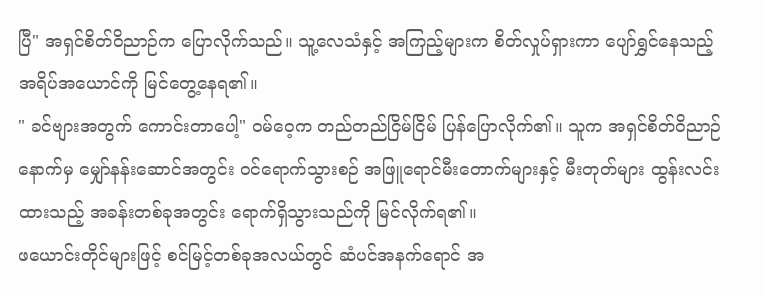ပြီ" အရှင်စိတ်ဝိညာဉ်က ပြောလိုက်သည်။ သူ့လေသံနှင့် အကြည့်များက စိတ်လှုပ်ရှားကာ ပျော်ရွှင်နေသည့် အရိပ်အယောင်ကို မြင်တွေ့နေရ၏။
" ခင်ဗျားအတွက် ကောင်းတာပေါ့" ဝမ်ဝေ့က တည်တည်ငြိမ်ငြိမ် ပြန်ပြောလိုက်၏။ သူက အရှင်စိတ်ဝိညာဉ်နောက်မှ မျှော်နန်းဆောင်အတွင်း ဝင်ရောက်သွားစဉ် အဖြူရောင်မီးတောက်များနှင့် မီးတုတ်များ ထွန်းလင်းထားသည့် အခန်းတစ်ခုအတွင်း ရောက်ရှိသွားသည်ကို မြင်လိုက်ရ၏။
ဖယောင်းတိုင်များဖြင့် စင်မြင့်တစ်ခုအလယ်တွင် ဆံပင်အနက်ရောင် အ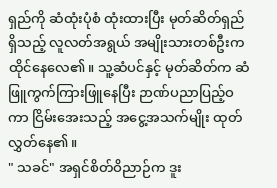ရှည်ကို ဆံထုံးပုံစံ ထုံးထားပြီး မုတ်ဆိတ်ရှည်ရှိသည့် လူလတ်အရွယ် အမျိုးသားတစ်ဦးက ထိုင်နေလေ၏။ သူ့ဆံပင်နှင့် မုတ်ဆိတ်က ဆံဖြူကွက်ကြားဖြူနေပြီး ဉာဏ်ပညာပြည့်ဝကာ ငြိမ်းအေးသည့် အငွေ့အသက်မျိုး ထုတ်လွှတ်နေ၏။
" သခင်" အရှင်စိတ်ဝိညာဉ်က ဒူး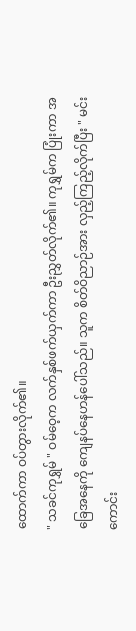ထောက်ကာ ဝပ်တွားလိုက်၏။
" သခင်ကုရွှမ် " ဝမ်ဝေ့က လက်နှစ်ဖက်ယှက်ကာ ဦးညွှတ်လိုက်၏။ ကုရွှမ်က ပြုံးကာ အခြေအနေကို ကျေနပ်နေဟန်ပေါ်သည်။ သူက စိတ်ဝိညာဉ်အား လှည့်ကြည့်လိုက်ပြီး " မင်း ကောင်း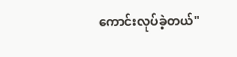ကောင်းလုပ်ခဲ့တယ်"